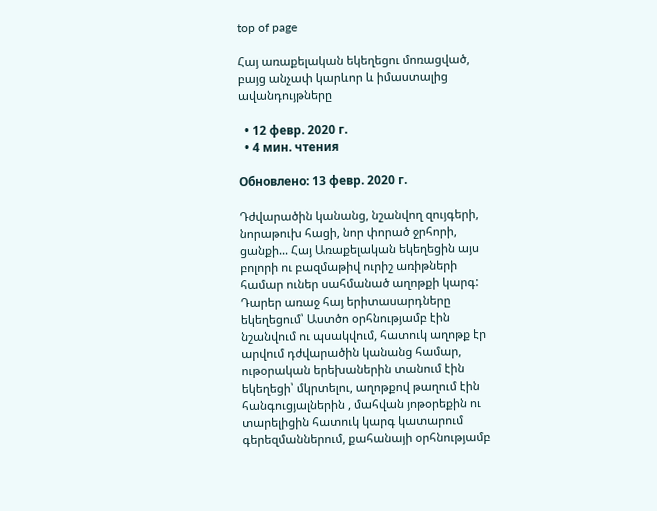top of page

Հայ առաքելական եկեղեցու մոռացված, բայց անչափ կարևոր և իմաստալից ավանդույթները

  • 12 февр. 2020 г.
  • 4 мин. чтения

Обновлено: 13 февр. 2020 г.

Դժվարածին կանանց, նշանվող զույգերի, նորաթուխ հացի, նոր փորած ջրհորի, ցանքի... Հայ Առաքելական եկեղեցին այս բոլորի ու բազմաթիվ ուրիշ առիթների համար ուներ սահմանած աղոթքի կարգ: Դարեր առաջ հայ երիտասարդները եկեղեցում՝ Աստծո օրհնությամբ էին նշանվում ու պսակվում, հատուկ աղոթք էր արվում դժվարածին կանանց համար, ութօրական երեխաներին տանում էին եկեղեցի՝ մկրտելու, աղոթքով թաղում էին հանգուցյալներին , մահվան յոթօրեքին ու տարելիցին հատուկ կարգ կատարում գերեզմաններում, քահանայի օրհնությամբ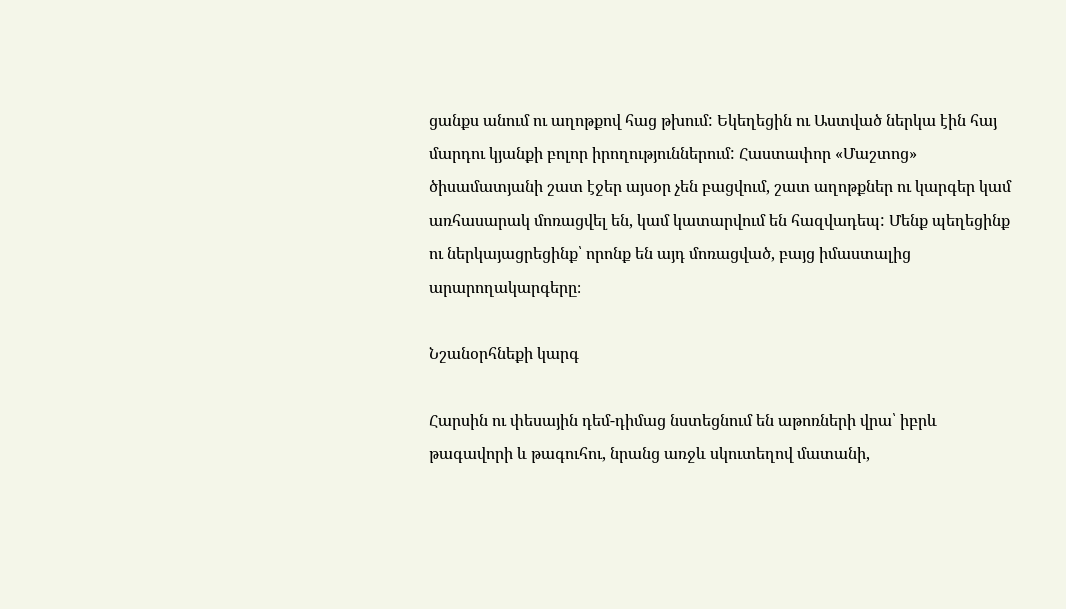ցանքս անում ու աղոթքով հաց թխում: Եկեղեցին ու Աստված ներկա էին հայ մարդու կյանքի բոլոր իրողություններում: Հաստափոր «Մաշտոց» ծիսամատյանի շատ էջեր այսօր չեն բացվում, շատ աղոթքներ ու կարգեր կամ առհասարակ մոռացվել են, կամ կատարվում են հազվադեպ: Մենք պեղեցինք ու ներկայացրեցինք՝ որոնք են այդ մոռացված, բայց իմաստալից արարողակարգերը։

Նշանօրհնեքի կարգ

Հարսին ու փեսային դեմ-դիմաց նստեցնում են աթոռների վրա՝ իբրև թագավորի և թագուհու, նրանց առջև սկուտեղով մատանի,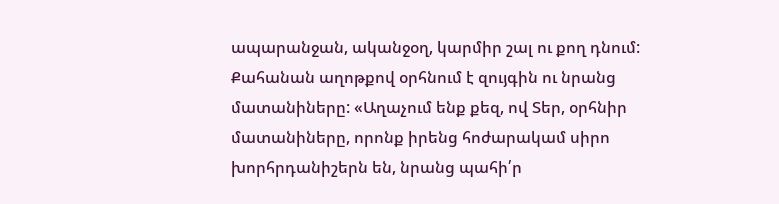ապարանջան, ականջօղ, կարմիր շալ ու քող դնում: Քահանան աղոթքով օրհնում է զույգին ու նրանց մատանիները: «Աղաչում ենք քեզ, ով Տեր, օրհնիր մատանիները, որոնք իրենց հոժարակամ սիրո խորհրդանիշերն են, նրանց պահի՛ր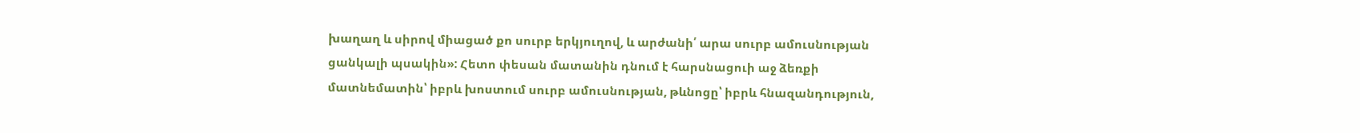խաղաղ և սիրով միացած քո սուրբ երկյուղով, և արժանի՛ արա սուրբ ամուսնության ցանկալի պսակին»: Հետո փեսան մատանին դնում է հարսնացուի աջ ձեռքի մատնեմատին՝ իբրև խոստում սուրբ ամուսնության, թևնոցը՝ իբրև հնազանդություն,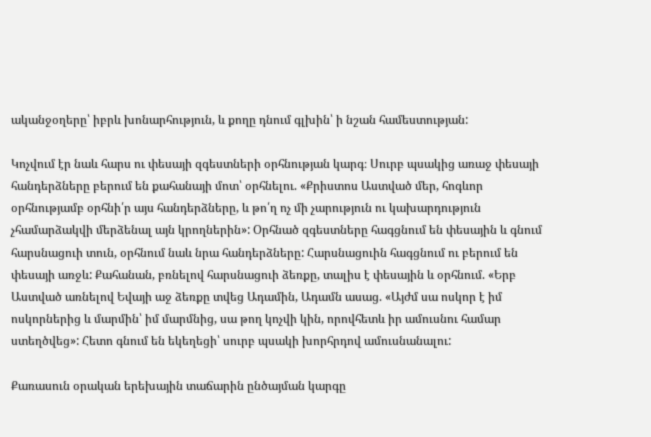ականջօղերը՝ իբրև խոնարհություն, և քողը դնում գլխին՝ ի նշան համեստության:

Կոչվում էր նաև հարս ու փեսայի զգեստների օրհնության կարգ։ Սուրբ պսակից առաջ փեսայի հանդերձները բերում են քահանայի մոտ՝ օրհնելու. «Քրիստոս Աստված մեր, հոգևոր օրհնությամբ օրհնի՛ր այս հանդերձները, և թո՛ղ ոչ մի չարություն ու կախարդություն չհամարձակվի մերձենալ այն կրողներին»: Օրհնած զգեստները հագցնում են փեսային և գնում հարսնացուի տուն, օրհնում նաև նրա հանդերձները: Հարսնացուին հագցնում ու բերում են փեսայի առջև: Քահանան, բռնելով հարսնացուի ձեռքը, տալիս է փեսային և օրհնում. «Երբ Աստված առնելով Եվայի աջ ձեռքը տվեց Ադամին, Ադամն ասաց. «Այժմ սա ոսկոր է իմ ոսկորներից և մարմին՝ իմ մարմնից, սա թող կոչվի կին, որովհետև իր ամուսնու համար ստեղծվեց»: Հետո գնում են եկեղեցի՝ սուրբ պսակի խորհրդով ամուսնանալու:

Քառասուն օրական երեխային տաճարին ընծայման կարգը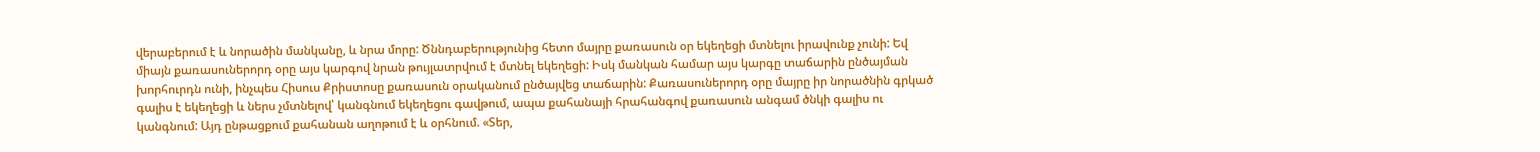վերաբերում է և նորածին մանկանը, և նրա մորը: Ծննդաբերությունից հետո մայրը քառասուն օր եկեղեցի մտնելու իրավունք չունի: Եվ միայն քառասուներորդ օրը այս կարգով նրան թույլատրվում է մտնել եկեղեցի: Իսկ մանկան համար այս կարգը տաճարին ընծայման խորհուրդն ունի, ինչպես Հիսուս Քրիստոսը քառասուն օրականում ընծայվեց տաճարին: Քառասուներորդ օրը մայրը իր նորածնին գրկած գալիս է եկեղեցի և ներս չմտնելով՝ կանգնում եկեղեցու գավթում, ապա քահանայի հրահանգով քառասուն անգամ ծնկի գալիս ու կանգնում: Այդ ընթացքում քահանան աղոթում է և օրհնում. «Տեր,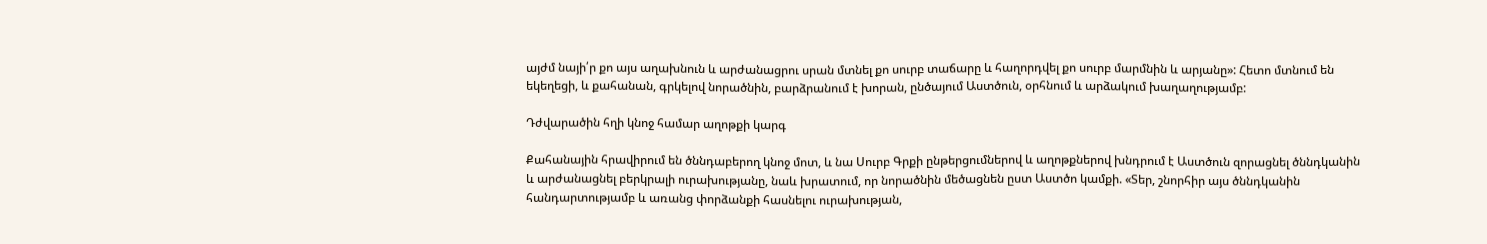այժմ նայի՛ր քո այս աղախնուն և արժանացրու սրան մտնել քո սուրբ տաճարը և հաղորդվել քո սուրբ մարմնին և արյանը»: Հետո մտնում են եկեղեցի, և քահանան, գրկելով նորածնին, բարձրանում է խորան, ընծայում Աստծուն, օրհնում և արձակում խաղաղությամբ:

Դժվարածին հղի կնոջ համար աղոթքի կարգ

Քահանային հրավիրում են ծննդաբերող կնոջ մոտ, և նա Սուրբ Գրքի ընթերցումներով և աղոթքներով խնդրում է Աստծուն զորացնել ծննդկանին և արժանացնել բերկրալի ուրախությանը, նաև խրատում, որ նորածնին մեծացնեն ըստ Աստծո կամքի. «Տեր, շնորհիր այս ծննդկանին հանդարտությամբ և առանց փորձանքի հասնելու ուրախության,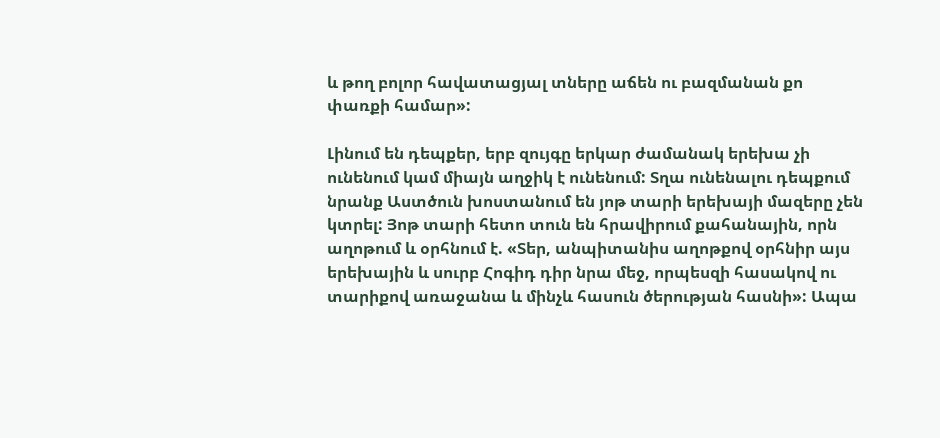և թող բոլոր հավատացյալ տները աճեն ու բազմանան քո փառքի համար»:

Լինում են դեպքեր, երբ զույգը երկար ժամանակ երեխա չի ունենում կամ միայն աղջիկ է ունենում: Տղա ունենալու դեպքում նրանք Աստծուն խոստանում են յոթ տարի երեխայի մազերը չեն կտրել: Յոթ տարի հետո տուն են հրավիրում քահանային, որն աղոթում և օրհնում է. «Տեր, անպիտանիս աղոթքով օրհնիր այս երեխային և սուրբ Հոգիդ դիր նրա մեջ, որպեսզի հասակով ու տարիքով առաջանա և մինչև հասուն ծերության հասնի»: Ապա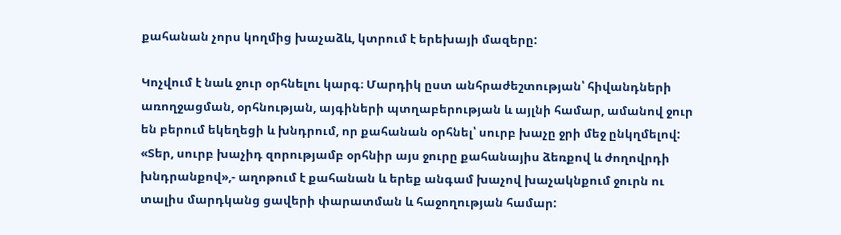քահանան չորս կողմից խաչաձև, կտրում է երեխայի մազերը:

Կոչվում է նաև ջուր օրհնելու կարգ։ Մարդիկ ըստ անհրաժեշտության՝ հիվանդների առողջացման, օրհնության, այգիների պտղաբերության և այլնի համար, ամանով ջուր են բերում եկեղեցի և խնդրում, որ քահանան օրհնել՝ սուրբ խաչը ջրի մեջ ընկղմելով: «Տեր, սուրբ խաչիդ զորությամբ օրհնիր այս ջուրը քահանայիս ձեռքով և ժողովրդի խնդրանքով»,- աղոթում է քահանան և երեք անգամ խաչով խաչակնքում ջուրն ու տալիս մարդկանց ցավերի փարատման և հաջողության համար: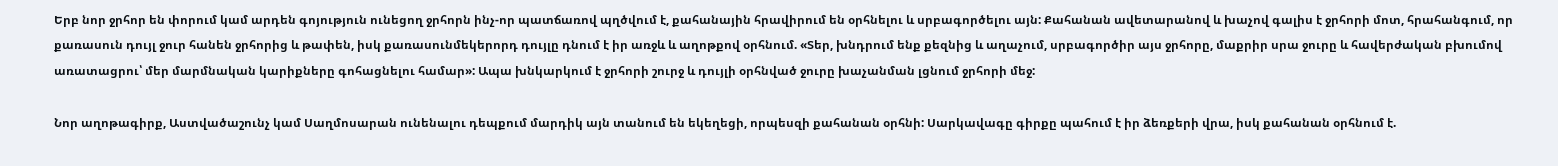Երբ նոր ջրհոր են փորում կամ արդեն գոյություն ունեցող ջրհորն ինչ-որ պատճառով պղծվում է, քահանային հրավիրում են օրհնելու և սրբագործելու այն: Քահանան ավետարանով և խաչով գալիս է ջրհորի մոտ, հրահանգում, որ քառասուն դույլ ջուր հանեն ջրհորից և թափեն, իսկ քառասունմեկերորդ դույլը դնում է իր առջև և աղոթքով օրհնում. «Տեր, խնդրում ենք քեզնից և աղաչում, սրբագործիր այս ջրհորը, մաքրիր սրա ջուրը և հավերժական բխումով առատացրու՝ մեր մարմնական կարիքները գոհացնելու համար»: Ապա խնկարկում է ջրհորի շուրջ և դույլի օրհնված ջուրը խաչանման լցնում ջրհորի մեջ:

Նոր աղոթագիրք, Աստվածաշունչ կամ Սաղմոսարան ունենալու դեպքում մարդիկ այն տանում են եկեղեցի, որպեսզի քահանան օրհնի: Սարկավագը գիրքը պահում է իր ձեռքերի վրա, իսկ քահանան օրհնում է.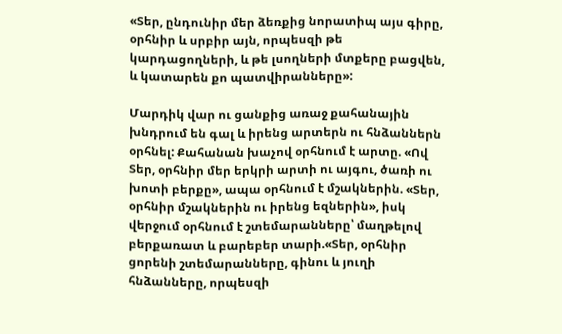«Տեր, ընդունիր մեր ձեռքից նորատիպ այս գիրը, օրհնիր և սրբիր այն, որպեսզի թե կարդացողների, և թե լսողների մտքերը բացվեն, և կատարեն քո պատվիրանները»:

Մարդիկ վար ու ցանքից առաջ քահանային խնդրում են գալ և իրենց արտերն ու հնձաններն օրհնել: Քահանան խաչով օրհնում է արտը. «Ով Տեր, օրհնիր մեր երկրի արտի ու այգու, ծառի ու խոտի բերքը», ապա օրհնում է մշակներին. «Տեր, օրհնիր մշակներին ու իրենց եզներին», իսկ վերջում օրհնում է շտեմարանները՝ մաղթելով բերքառատ և բարեբեր տարի.«Տեր, օրհնիր ցորենի շտեմարանները, գինու և յուղի հնձանները, որպեսզի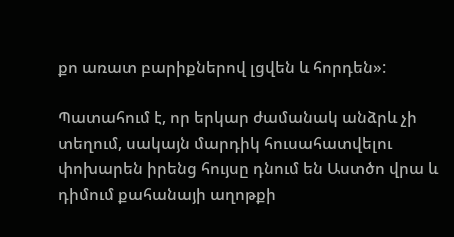քո առատ բարիքներով լցվեն և հորդեն»:

Պատահում է, որ երկար ժամանակ անձրև չի տեղում, սակայն մարդիկ հուսահատվելու փոխարեն իրենց հույսը դնում են Աստծո վրա և դիմում քահանայի աղոթքի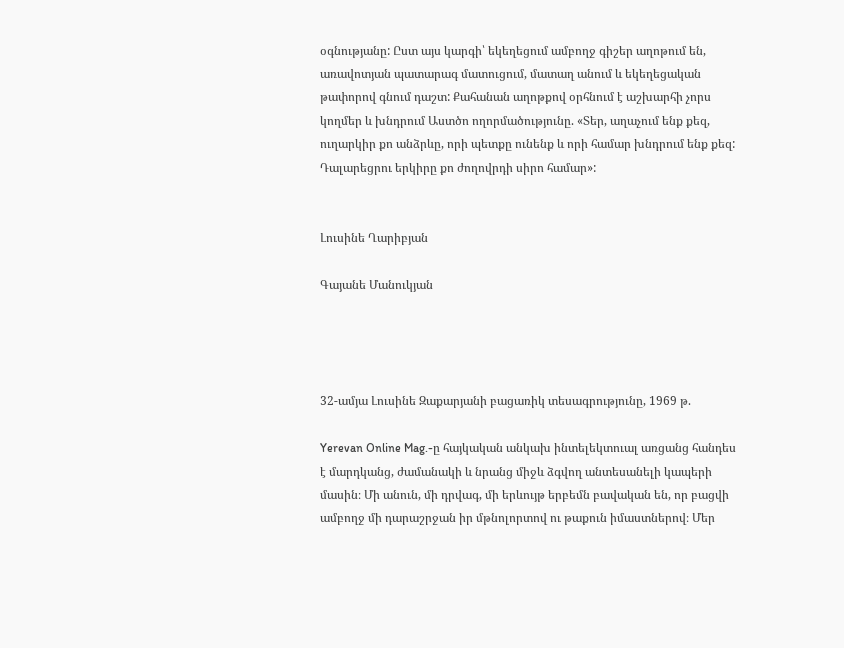օգնությանը: Ըստ այս կարգի՝ եկեղեցում ամբողջ գիշեր աղոթում են, առավոտյան պատարագ մատուցում, մատաղ անում և եկեղեցական թափորով գնում դաշտ: Քահանան աղոթքով օրհնում է աշխարհի չորս կողմեր և խնդրում Աստծո ողորմածությունը. «Տեր, աղաչում ենք քեզ, ուղարկիր քո անձրևը, որի պետքը ունենք և որի համար խնդրում ենք քեզ: Դալարեցրու երկիրը քո ժողովրդի սիրո համար»:


Լուսինե Ղարիբյան

Գայանե Մանուկյան




32-ամյա Լուսինե Զաքարյանի բացառիկ տեսագրությունը, 1969 թ.

Yerevan Online Mag.-ը հայկական անկախ ինտելեկտուալ առցանց հանդես է մարդկանց, ժամանակի և նրանց միջև ձգվող անտեսանելի կապերի մասին։ Մի անուն, մի դրվագ, մի երևույթ երբեմն բավական են, որ բացվի ամբողջ մի դարաշրջան իր մթնոլորտով ու թաքուն իմաստներով։ Մեր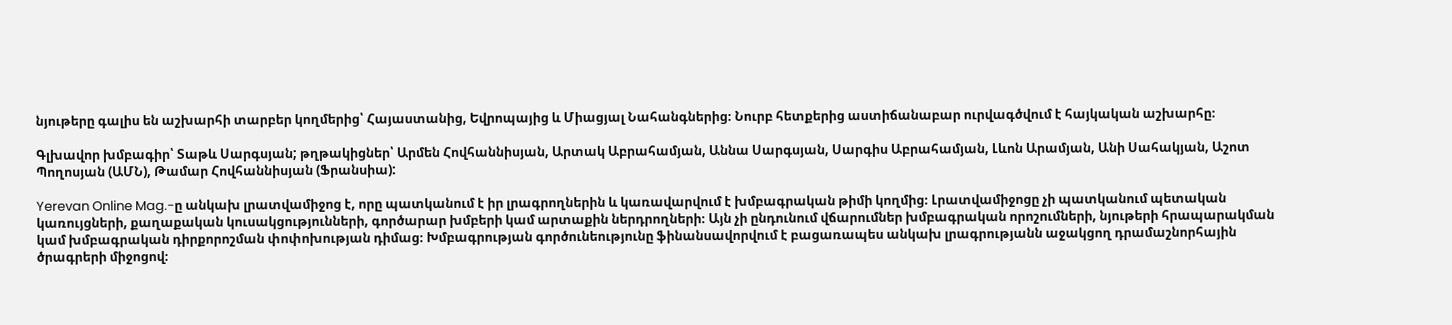նյութերը գալիս են աշխարհի տարբեր կողմերից՝ Հայաստանից, Եվրոպայից և Միացյալ Նահանգներից։ Նուրբ հետքերից աստիճանաբար ուրվագծվում է հայկական աշխարհը։

Գլխավոր խմբագիր՝ Տաթև Սարգսյան; թղթակիցներ՝ Արմեն Հովհաննիսյան, Արտակ Աբրահամյան, Աննա Սարգսյան, Սարգիս Աբրահամյան, Լևոն Արամյան, Անի Սահակյան, Աշոտ Պողոսյան (ԱՄՆ), Թամար Հովհաննիսյան (Ֆրանսիա):

Yerevan Online Mag.-ը անկախ լրատվամիջոց է, որը պատկանում է իր լրագրողներին և կառավարվում է խմբագրական թիմի կողմից։ Լրատվամիջոցը չի պատկանում պետական կառույցների, քաղաքական կուսակցությունների, գործարար խմբերի կամ արտաքին ներդրողների։ Այն չի ընդունում վճարումներ խմբագրական որոշումների, նյութերի հրապարակման կամ խմբագրական դիրքորոշման փոփոխության դիմաց։ Խմբագրության գործունեությունը ֆինանսավորվում է բացառապես անկախ լրագրությանն աջակցող դրամաշնորհային ծրագրերի միջոցով։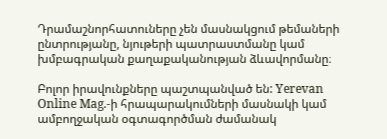Դրամաշնորհատուները չեն մասնակցում թեմաների ընտրությանը, նյութերի պատրաստմանը կամ խմբագրական քաղաքականության ձևավորմանը։

Բոլոր իրավունքները պաշտպանված են: Yerevan Online Mag.-ի հրապարակումների մասնակի կամ ամբողջական օգտագործման ժամանակ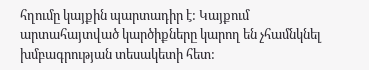հղումը կայքին պարտադիր է: Կայքում արտահայտված կարծիքները կարող են չհամնկնել խմբագրության տեսակետի հետ: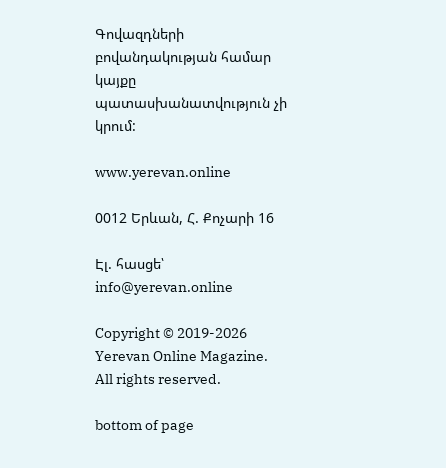Գովազդների բովանդակության համար կայքը պատասխանատվություն չի կրում:

www.yerevan.online

0012 Երևան, Հ. Քոչարի 16

Էլ. հասցե՝ info@yerevan.online

Copyright © 2019-2026 Yerevan Online Magazine. All rights reserved.

bottom of page